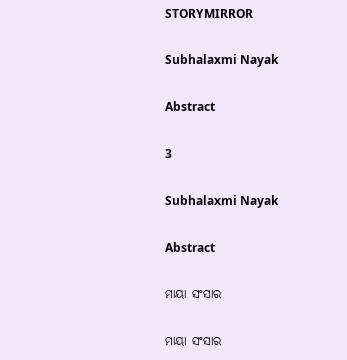STORYMIRROR

Subhalaxmi Nayak

Abstract

3

Subhalaxmi Nayak

Abstract

ମାୟା ସଂସାର

ମାୟା ସଂସାର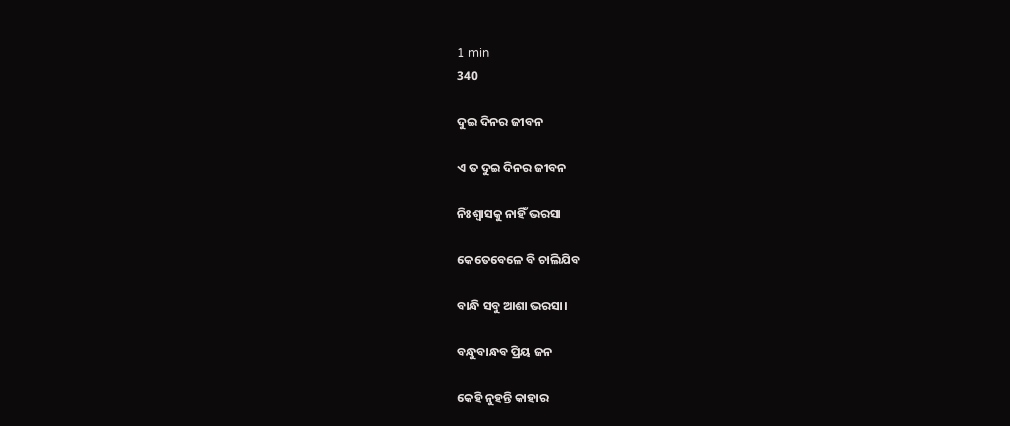1 min
340

ଦୁଇ ଦିନର ଜୀବନ

ଏ ତ ଦୁଇ ଦିନର ଜୀବନ

ନିଃଶ୍ୱାସକୁ ନାହିଁ ଭରସା

କେତେବେଳେ ବି ଚାଲିଯିବ

ବାନ୍ଧି ସବୁ ଆଶା ଭରସା।

ବନ୍ଧୁବାନ୍ଧବ ପ୍ରିୟ ଜନ

କେହି ନୁହନ୍ତି କାହାର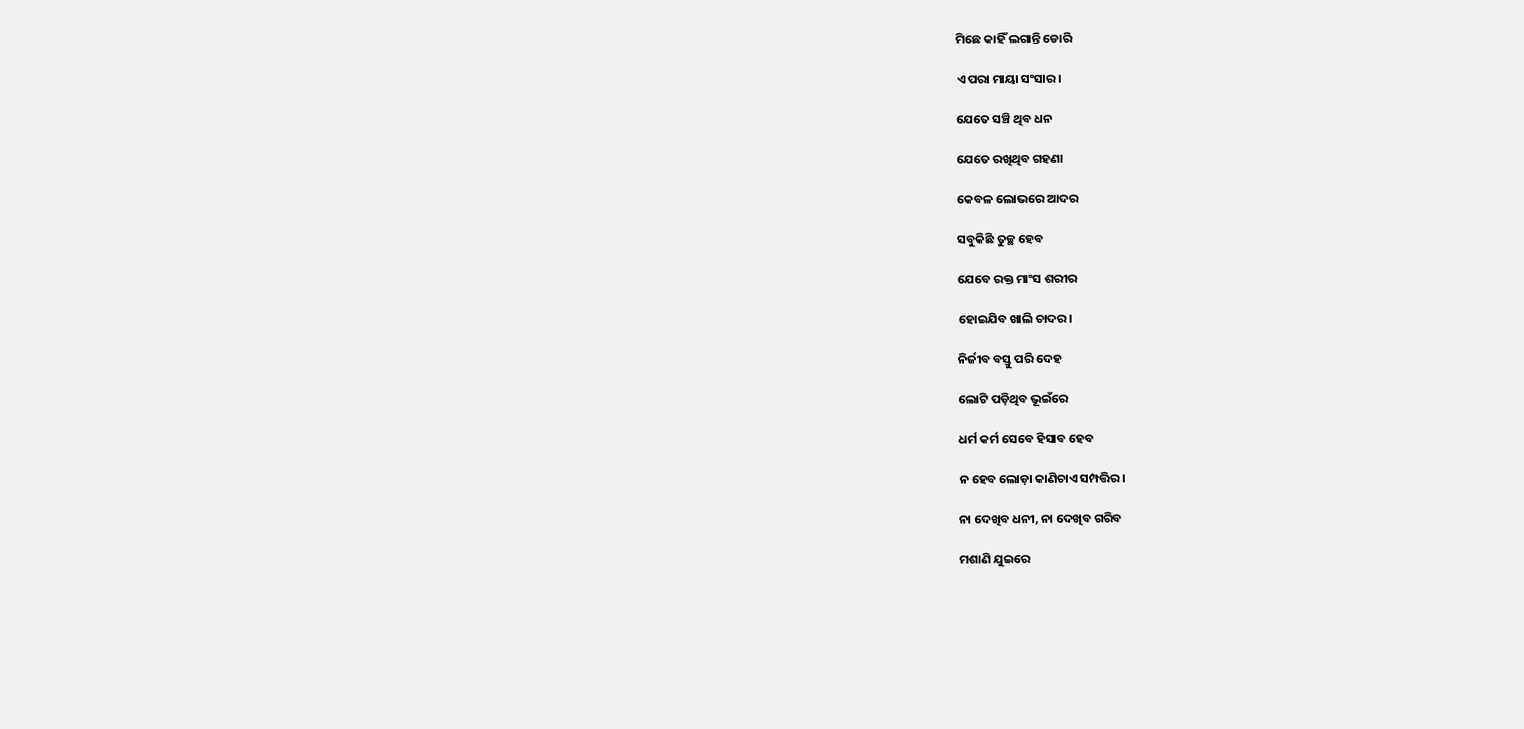ମିଛେ କାହିଁ ଲଗାନ୍ତି ଡୋରି

ଏ ପରା ମାୟା ସଂସାର।

ଯେତେ ସଞ୍ଚି ଥିବ ଧନ

ଯେତେ ରଖିଥିବ ଗହଣା

କେବଳ ଲୋଭରେ ଆଦର

ସବୁକିଛି ତୁଚ୍ଛ ହେବ

ଯେବେ ରକ୍ତ ମାଂସ ଶରୀର

ହୋଇଯିବ ଖାଲି ଚାଦର।

ନିର୍ଜୀବ ବସ୍ତୁ ପରି ଦେହ

ଲୋଟି ପଡ଼ିଥିବ ଭୂଇଁରେ

ଧର୍ମ କର୍ମ ସେବେ ହିସାବ ହେବ

ନ ହେବ ଲୋଡ଼ା କାଣିଚାଏ ସମ୍ପତ୍ତିର।

ନା ଦେଖିବ ଧନୀ, ନା ଦେଖିବ ଗରିବ

ମଶାଣି ଯୁଇରେ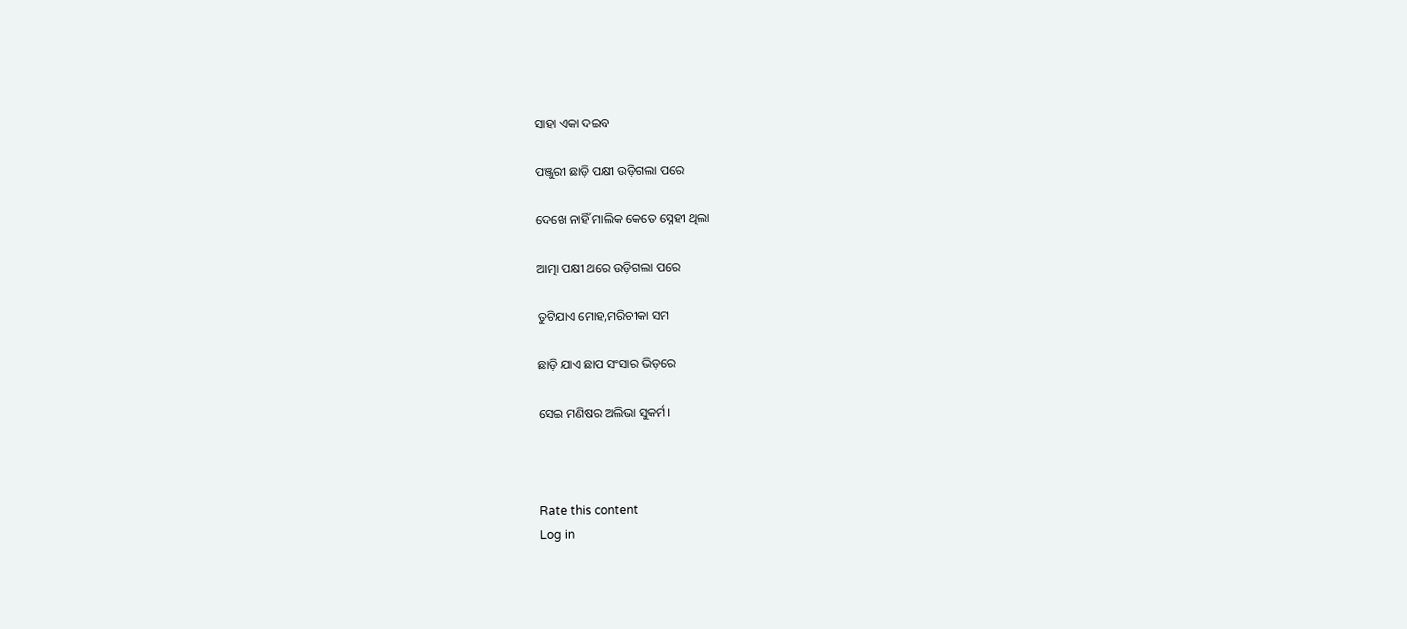ସାହା ଏକା ଦଇବ

ପଞ୍ଜୁରୀ ଛାଡ଼ି ପକ୍ଷୀ ଉଡ଼ିଗଲା ପରେ

ଦେଖେ ନାହିଁ ମାଲିକ କେତେ ସ୍ନେହୀ ଥିଲା

ଆତ୍ମା ପକ୍ଷୀ ଥରେ ଉଡ଼ିଗଲା ପରେ

ତୁଟିଯାଏ ମୋହ,ମରିଚୀକା ସମ

ଛାଡ଼ି ଯାଏ ଛାପ ସଂସାର ଭିଡ଼ରେ

ସେଇ ମଣିଷର ଅଲିଭା ସୁକର୍ମ।



Rate this content
Log in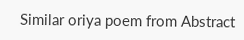Similar oriya poem from Abstract